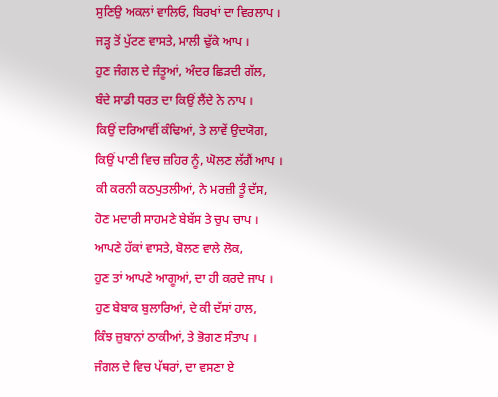ਸੁਣਿਉ ਅਕਲਾਂ ਵਾਲਿਓ, ਬਿਰਖਾਂ ਦਾ ਵਿਰਲਾਪ ।
ਜੜ੍ਹ ਤੋਂ ਪੁੱਟਣ ਵਾਸਤੇ, ਮਾਲੀ ਢੁੱਕੇ ਆਪ ।
ਹੁਣ ਜੰਗਲ ਦੇ ਜੰਤੂਆਂ, ਅੰਦਰ ਛਿੜਦੀ ਗੱਲ,
ਬੰਦੇ ਸਾਡੀ ਧਰਤ ਦਾ ਕਿਉਂ ਲੈਂਦੇ ਨੇ ਨਾਪ ।
ਕਿਉਂ ਦਰਿਆਵੀਂ ਕੰਢਿਆਂ, ਤੇ ਲਾਵੇਂ ਉਦਯੋਗ,
ਕਿਉਂ ਪਾਣੀ ਵਿਚ ਜ਼ਹਿਰ ਨੂੰ, ਘੋਲਣ ਲੱਗੈਂ ਆਪ ।
ਕੀ ਕਰਨੀ ਕਠਪੁਤਲੀਆਂ, ਨੇ ਮਰਜ਼ੀ ਤੂੰ ਦੱਸ,
ਹੋਣ ਮਦਾਰੀ ਸਾਹਮਣੇ ਬੇਬੱਸ ਤੇ ਚੁਪ ਚਾਪ ।
ਆਪਣੇ ਹੱਕਾਂ ਵਾਸਤੇ, ਬੋਲਣ ਵਾਲੇ ਲੋਕ,
ਹੁਣ ਤਾਂ ਆਪਣੇ ਆਗੂਆਂ, ਦਾ ਹੀ ਕਰਦੇ ਜਾਪ ।
ਹੁਣ ਬੇਬਾਕ ਬੁਲਾਰਿਆਂ, ਦੇ ਕੀ ਦੱਸਾਂ ਹਾਲ,
ਕਿੰਝ ਜ਼ੁਬਾਨਾਂ ਠਾਕੀਆਂ, ਤੇ ਭੋਗਣ ਸੰਤਾਪ ।
ਜੰਗਲ ਦੇ ਵਿਚ ਪੱਥਰਾਂ, ਦਾ ਵਸਣਾ ਏ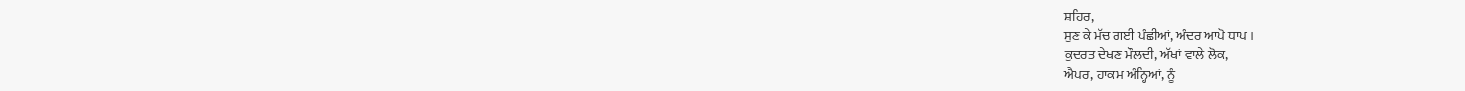ਸ਼ਹਿਰ,
ਸੁਣ ਕੇ ਮੱਚ ਗਈ ਪੰਛੀਆਂ, ਅੰਦਰ ਆਪੋ ਧਾਪ ।
ਕੁਦਰਤ ਦੇਖਣ ਮੌਲਦੀ, ਅੱਖਾਂ ਵਾਲੇ ਲੋਕ,
ਐਪਰ, ਹਾਕਮ ਅੰਨ੍ਹਿਆਂ, ਨੂੰ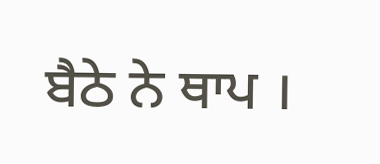ਬੈਠੇ ਨੇ ਥਾਪ ।